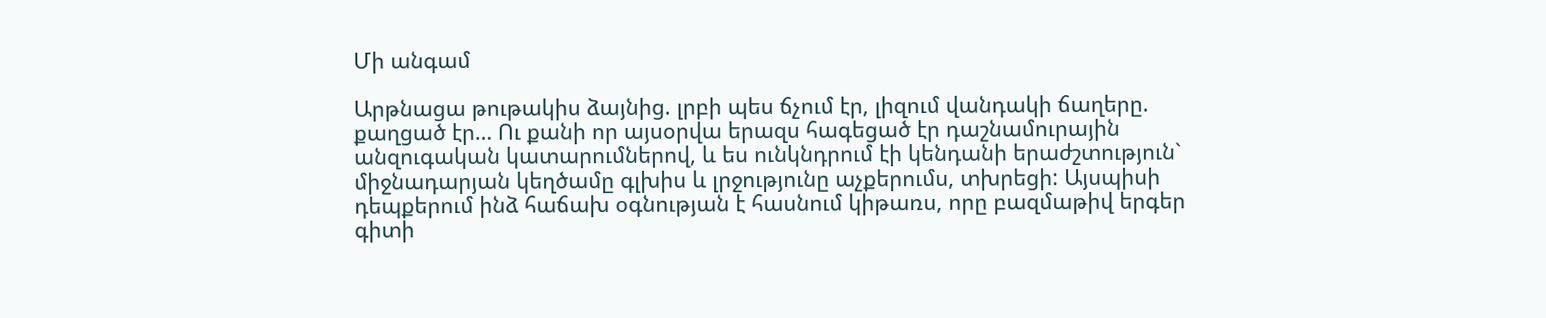Մի անգամ

Արթնացա թութակիս ձայնից. լրբի պես ճչում էր, լիզում վանդակի ճաղերը. քաղցած էր… Ու քանի որ այսօրվա երազս հագեցած էր դաշնամուրային անզուգական կատարումներով, և ես ունկնդրում էի կենդանի երաժշտություն` միջնադարյան կեղծամը գլխիս և լրջությունը աչքերումս, տխրեցի: Այսպիսի դեպքերում ինձ հաճախ օգնության է հասնում կիթառս, որը բազմաթիվ երգեր գիտի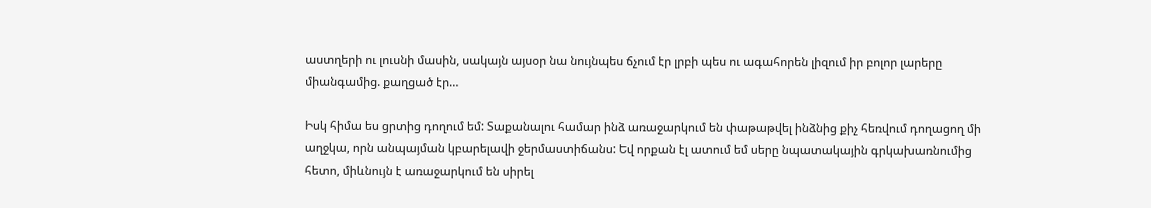աստղերի ու լուսնի մասին, սակայն այսօր նա նույնպես ճչում էր լրբի պես ու ագահորեն լիզում իր բոլոր լարերը միանգամից. քաղցած էր…

Իսկ հիմա ես ցրտից դողում եմ: Տաքանալու համար ինձ առաջարկում են փաթաթվել ինձնից քիչ հեռվում դողացող մի աղջկա, որն անպայման կբարելավի ջերմաստիճանս: Եվ որքան էլ ատում եմ սերը նպատակային գրկախառնումից հետո, միևնույն է առաջարկում են սիրել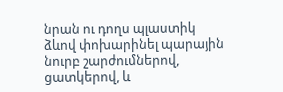նրան ու դողս պլաստիկ ձևով փոխարինել պարային նուրբ շարժումներով, ցատկերով, և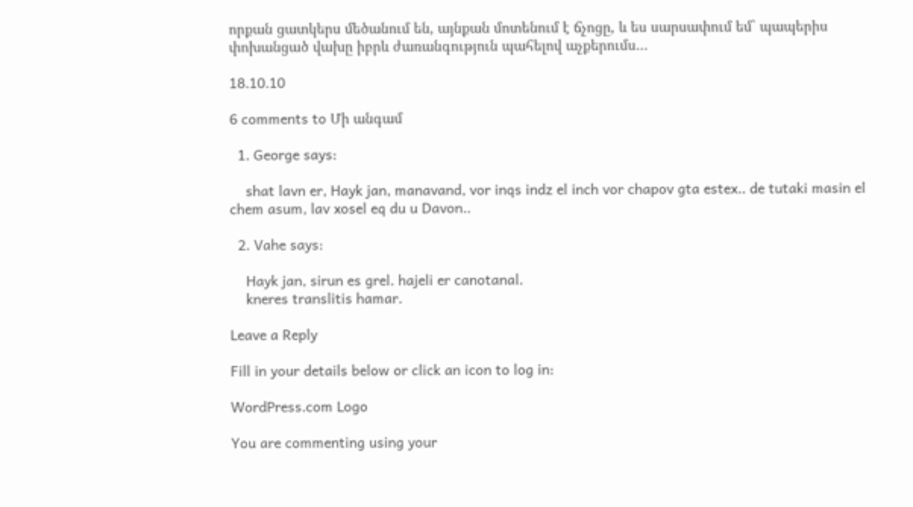որքան ցատկերս մեծանում են, այնքան մոտենում է ճչոցը, և ես սարսափում եմ` պապերիս փոխանցած վախը իբրև ժառանգություն պահելով աչքերումս…

18.10.10

6 comments to Մի անգամ

  1. George says:

    shat lavn er, Hayk jan, manavand, vor inqs indz el inch vor chapov gta estex.. de tutaki masin el chem asum, lav xosel eq du u Davon..

  2. Vahe says:

    Hayk jan, sirun es grel. hajeli er canotanal.
    kneres translitis hamar.

Leave a Reply

Fill in your details below or click an icon to log in:

WordPress.com Logo

You are commenting using your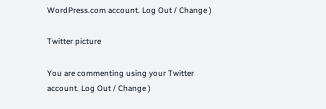WordPress.com account. Log Out / Change )

Twitter picture

You are commenting using your Twitter account. Log Out / Change )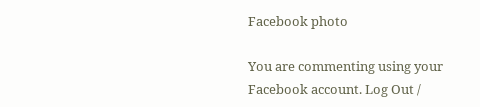Facebook photo

You are commenting using your Facebook account. Log Out /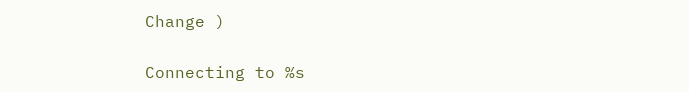Change )

Connecting to %s